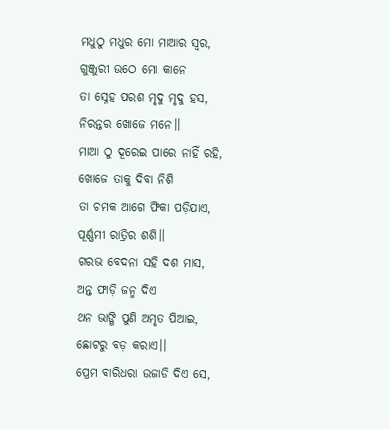ମଧୁଠୁ ମଧୁର ମୋ ମାଆର ସ୍ଵର,
ଗୁଞ୍ଜୁରୀ ଉଠେ ମୋ କାନେ
ତା ସ୍ନେହ ପରଶ ମୃଦୁ ମୃଦୁ ହସ,
ନିରନ୍ତର ଖୋଜେ ମନେ।।
ମାଆ ଠୁ ଦୂରେଇ ପାରେ ନାହିଁ ରହି,
ଖୋଜେ ତାକୁ ଦିବା ନିଶି
ତା ଚମକ ଆଗେ ଫିକା ପଡ଼ିଯାଏ,
ପୂର୍ଣ୍ଣମୀ ରାତ୍ରିର ଶଶି।।
ଗରଭ ବେଦନା ସହି ଦଶ ମାସ,
ଅନ୍ତ ଫାଡ଼ି ଜନ୍ମ ଦିଏ
ଥନ ଭାଙ୍ଗି ପୁଣି ଅମୃତ ପିଆଇ,
ଛୋଟରୁ ବଡ଼ କରାଏ।।
ପ୍ରେମ ବାରିଧରା ଉଜାଡି ଦିଏ ସେ,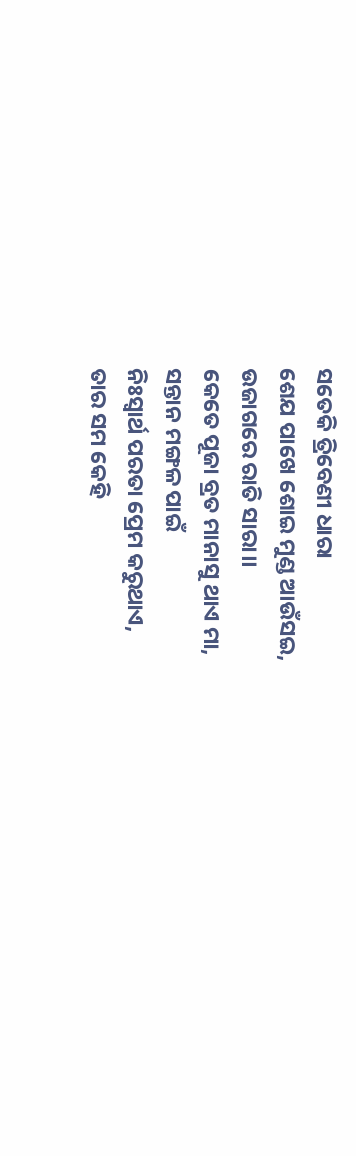ସତେକି ତ୍ରିବେଣୀ ଧାରା
ଶେଯ ପାଖେ ଶୋଇ ମୁଣ୍ଡ ଆଉଁସଇ,
ଉଜାଗରେ ରାତି ସାରା।।
କେତେ ପୂଜା ବ୍ରତ ମାନାସୁ ଥାଏ ମା,
ସନ୍ତାନ ମଙ୍ଗଳ ପାଇଁ
ନିଃସ୍ୱାର୍ଥ ପରତା ପ୍ରେମ କରୁଥାଏ,
ତାର ସମ କେହି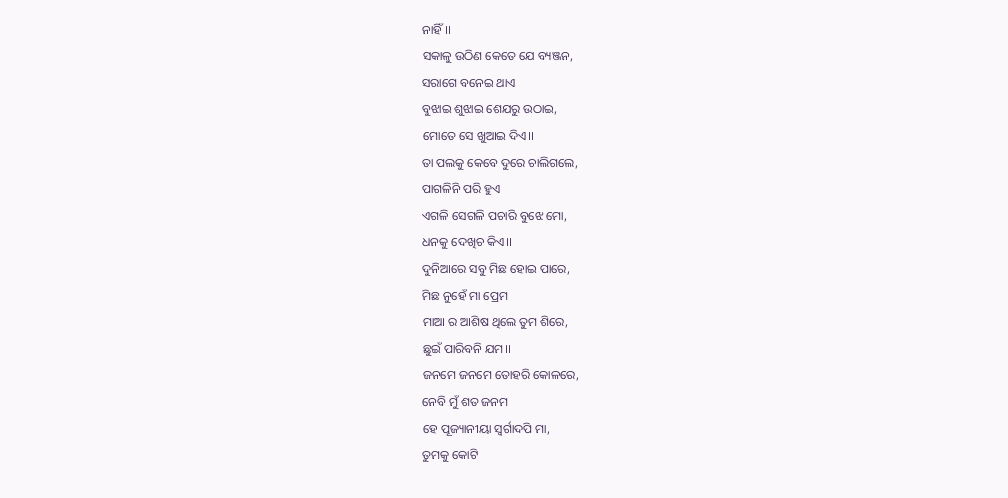ନାହିଁ।।
ସକାଳୁ ଉଠିଣ କେତେ ଯେ ବ୍ୟଞ୍ଜନ,
ସରାଗେ ବନେଇ ଥାଏ
ବୁଝାଇ ଶୁଝାଇ ଶେଯରୁ ଉଠାଇ,
ମୋତେ ସେ ଖୁଆଇ ଦିଏ।।
ତା ପଲକୁ କେବେ ଦୁରେ ଚାଲିଗଲେ,
ପାଗଳିନି ପରି ହୁଏ
ଏଗଳି ସେଗଳି ପଚାରି ବୁଝେ ମୋ,
ଧନକୁ ଦେଖିଚ କିଏ।।
ଦୁନିଆରେ ସବୁ ମିଛ ହୋଇ ପାରେ,
ମିଛ ନୁହେଁ ମା ପ୍ରେମ
ମାଆ ର ଆଶିଷ ଥିଲେ ତୁମ ଶିରେ,
ଛୁଇଁ ପାରିବନି ଯମ।।
ଜନମେ ଜନମେ ତୋହରି କୋଳରେ,
ନେବି ମୁଁ ଶତ ଜନମ
ହେ ପୂଜ୍ୟାନୀୟା ସ୍ୱର୍ଗାଦପି ମା,
ତୁମକୁ କୋଟି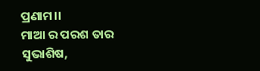ପ୍ରଣାମ।।
ମାଆ ର ପରଶ ତାର ସୁଭାଶିଷ,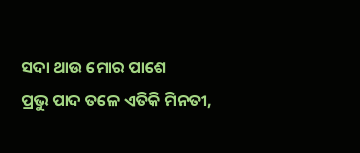ସଦା ଥାଉ ମୋର ପାଶେ
ପ୍ରଭୁ ପାଦ ତଳେ ଏତିକି ମିନତୀ,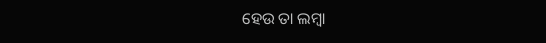ହେଉ ତା ଲମ୍ବା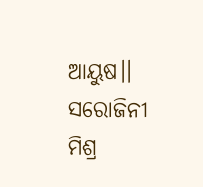ଆୟୁଷ।।
ସରୋଜିନୀ ମିଶ୍ର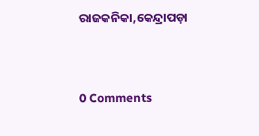ରାଜକନିକା,କେନ୍ଦ୍ରାପଡ଼ା


0 Comments